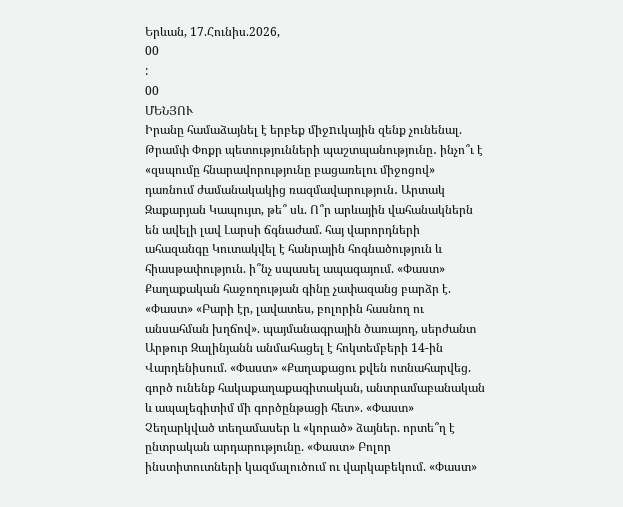Երևան, 17.Հունիս.2026,
00
:
00
ՄԵՆՅՈՒ
Իրանը համաձայնել է երբեք միջnւկային զենք չունենալ. Թրամփ Փոքր պետությունների պաշտպանությունը․ ինչո՞ւ է «զսպումը հնարավորությունը բացառելու միջոցով» դառնում ժամանակակից ռազմավարություն․ Արտակ Զաքարյան Կապույտ, թե՞ սև. Ո՞ր արևային վահանակներն են ավելի լավ Լարսի ճգնաժամ. հայ վարորդների ահազանգը Կուտակվել է հանրային հոգնածություն և հիասթափություն. ի՞նչ սպասել ապագայում. «Փաստ» Քաղաքական հաջողության գինը չափազանց բարձր է. «Փաստ» «Բարի էր, լավատես, բոլորին հասնող ու անսահման խղճով». պայմանագրային ծառայող, սերժանտ Արթուր Զալինյանն անմահացել է հոկտեմբերի 14-ին Վարդենիսում. «Փաստ» «Քաղաքացու քվեն ոտնահարվեց. գործ ունենք հակաքաղաքագիտական, անտրամաբանական և ապալեգիտիմ մի գործընթացի հետ». «Փաստ» Չեղարկված տեղամասեր և «կորած» ձայներ. որտե՞ղ է ընտրական արդարությունը. «Փաստ» Բոլոր ինստիտուտների կազմալուծում ու վարկաբեկում. «Փաստ»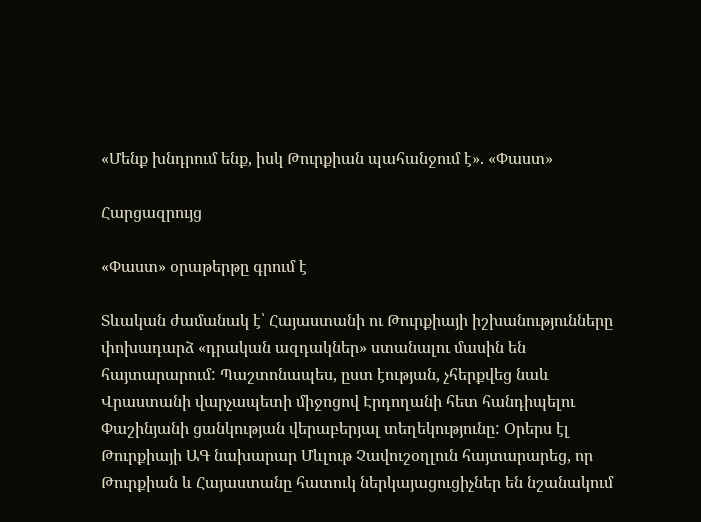«Մենք խնդրում ենք, իսկ Թուրքիան պահանջում է». «Փաստ»

Հարցազրույց

«Փաստ» օրաթերթը գրում է

Տևական ժամանակ է՝ Հայաստանի ու Թուրքիայի իշխանությունները փոխադարձ «դրական ազդակներ» ստանալու մասին են հայտարարում: Պաշտոնապես, ըստ էության, չհերքվեց նաև Վրաստանի վարչապետի միջոցով Էրդողանի հետ հանդիպելու Փաշինյանի ցանկության վերաբերյալ տեղեկությունը: Օրերս էլ Թուրքիայի ԱԳ նախարար Մևլութ Չավուշօղլուն հայտարարեց, որ Թուրքիան և Հայաստանը հատուկ ներկայացուցիչներ են նշանակում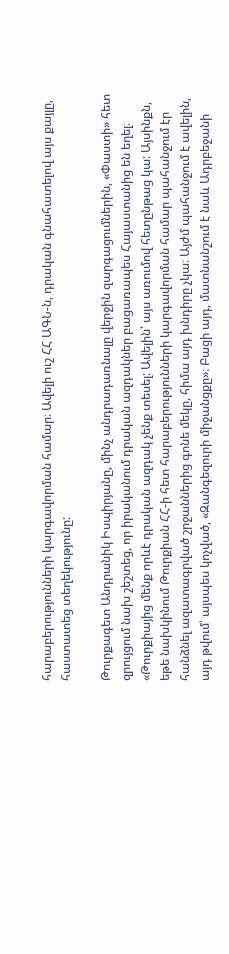հարաբերությունների կարգավորման համար։ Ավելի ուշ ՀՀ ԱԳՆ-ն, դրական գնահատելով այս քայլը, հաստատեց տեղեկությունը:

Թուրքագետ Անդրանիկ Իսպիրյանը, մինչ անդրադառնալը վերջին զարգացումներին, «Փաստի» հետ զրույցում նախ շեշտեց, որ իրականում դրական ազդակներ բացառապես Հայաստանից են եղել։ «Թուրքիայից մենք որևէ դրական ազդակ չենք տեսել: Ավելին՝ այս առումով հետընթաց կա: Այսինքն, եթե նախկինում Թուրքիան ՀՀ-ի հետ հարաբերությունների կարգավորման համար պահանջում էր հանձնել ազատագրված շրջաններից գոնե մեկը, հիմա այդ խնդիրը չկա։ Այժմ պահանջում է ավելին, այդ թվում՝ այսպես կոչված, «Զանգեզուրի միջանցքը»։ Բացի այդ, մատնանշում է նաև Ադրբեջանի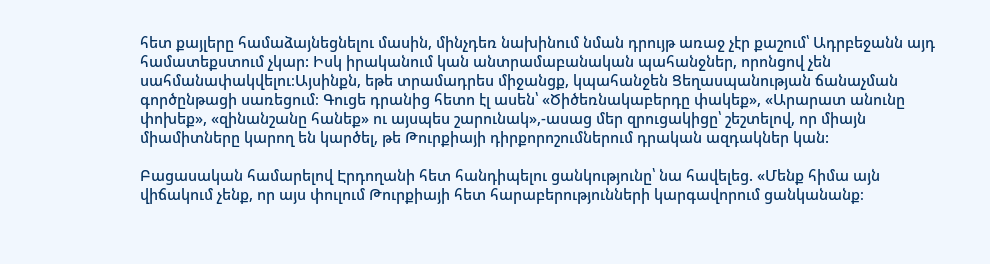հետ քայլերը համաձայնեցնելու մասին, մինչդեռ նախինում նման դրույթ առաջ չէր քաշում՝ Ադրբեջանն այդ համատեքստում չկար: Իսկ իրականում կան անտրամաբանական պահանջներ, որոնցով չեն սահմանափակվելու։Այսինքն, եթե տրամադրես միջանցք, կպահանջեն Ցեղասպանության ճանաչման գործընթացի սառեցում։ Գուցե դրանից հետո էլ ասեն՝ «Ծիծեռնակաբերդը փակեք», «Արարատ անունը փոխեք», «զինանշանը հանեք» ու այսպես շարունակ»,-ասաց մեր զրուցակիցը՝ շեշտելով, որ միայն միամիտները կարող են կարծել, թե Թուրքիայի դիրքորոշումներում դրական ազդակներ կան:

Բացասական համարելով Էրդողանի հետ հանդիպելու ցանկությունը՝ նա հավելեց. «Մենք հիմա այն վիճակում չենք, որ այս փուլում Թուրքիայի հետ հարաբերությունների կարգավորում ցանկանանք։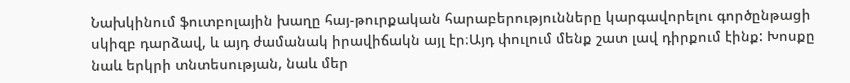Նախկինում ֆուտբոլային խաղը հայ-թուրքական հարաբերությունները կարգավորելու գործընթացի սկիզբ դարձավ, և այդ ժամանակ իրավիճակն այլ էր։Այդ փուլում մենք շատ լավ դիրքում էինք: Խոսքը նաև երկրի տնտեսության, նաև մեր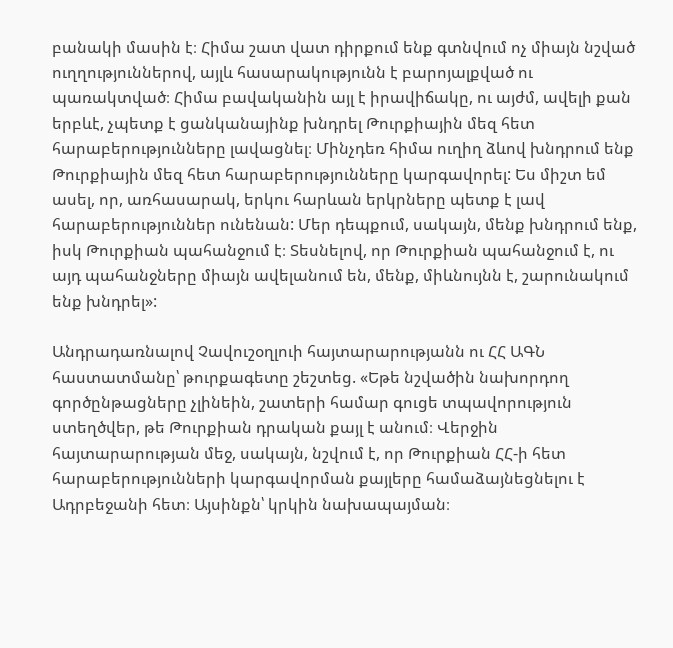բանակի մասին է։ Հիմա շատ վատ դիրքում ենք գտնվում ոչ միայն նշված ուղղություններով, այլև հասարակությունն է բարոյալքված ու պառակտված։ Հիմա բավականին այլ է իրավիճակը, ու այժմ, ավելի քան երբևէ, չպետք է ցանկանայինք խնդրել Թուրքիային մեզ հետ հարաբերությունները լավացնել։ Մինչդեռ հիմա ուղիղ ձևով խնդրում ենք Թուրքիային մեզ հետ հարաբերությունները կարգավորել: Ես միշտ եմ ասել, որ, առհասարակ, երկու հարևան երկրները պետք է լավ հարաբերություններ ունենան: Մեր դեպքում, սակայն, մենք խնդրում ենք, իսկ Թուրքիան պահանջում է։ Տեսնելով, որ Թուրքիան պահանջում է, ու այդ պահանջները միայն ավելանում են, մենք, միևնույնն է, շարունակում ենք խնդրել»:

Անդրադառնալով Չավուշօղլուի հայտարարությանն ու ՀՀ ԱԳՆ հաստատմանը՝ թուրքագետը շեշտեց. «Եթե նշվածին նախորդող գործընթացները չլինեին, շատերի համար գուցե տպավորություն ստեղծվեր, թե Թուրքիան դրական քայլ է անում։ Վերջին հայտարարության մեջ, սակայն, նշվում է, որ Թուրքիան ՀՀ-ի հետ հարաբերությունների կարգավորման քայլերը համաձայնեցնելու է Ադրբեջանի հետ։ Այսինքն՝ կրկին նախապայման։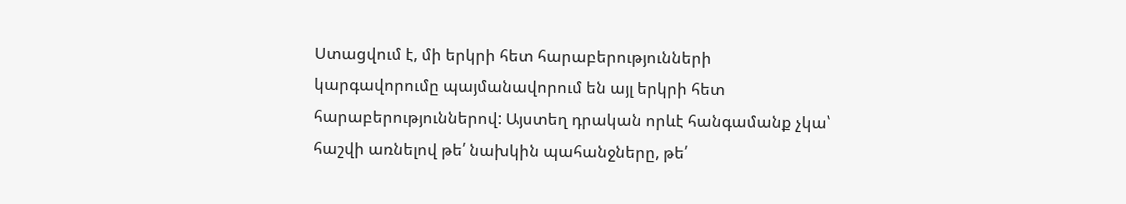Ստացվում է, մի երկրի հետ հարաբերությունների կարգավորումը պայմանավորում են այլ երկրի հետ հարաբերություններով: Այստեղ դրական որևէ հանգամանք չկա՝ հաշվի առնելով թե՛ նախկին պահանջները, թե՛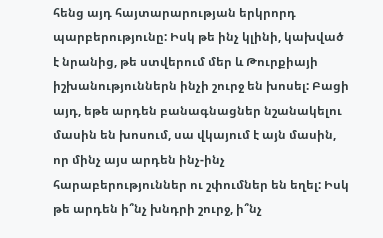հենց այդ հայտարարության երկրորդ պարբերությունը: Իսկ թե ինչ կլինի, կախված է նրանից, թե ստվերում մեր և Թուրքիայի իշխանություններն ինչի շուրջ են խոսել: Բացի այդ, եթե արդեն բանագնացներ նշանակելու մասին են խոսում, սա վկայում է այն մասին, որ մինչ այս արդեն ինչ-ինչ հարաբերություններ ու շփումներ են եղել: Իսկ թե արդեն ի՞նչ խնդրի շուրջ, ի՞նչ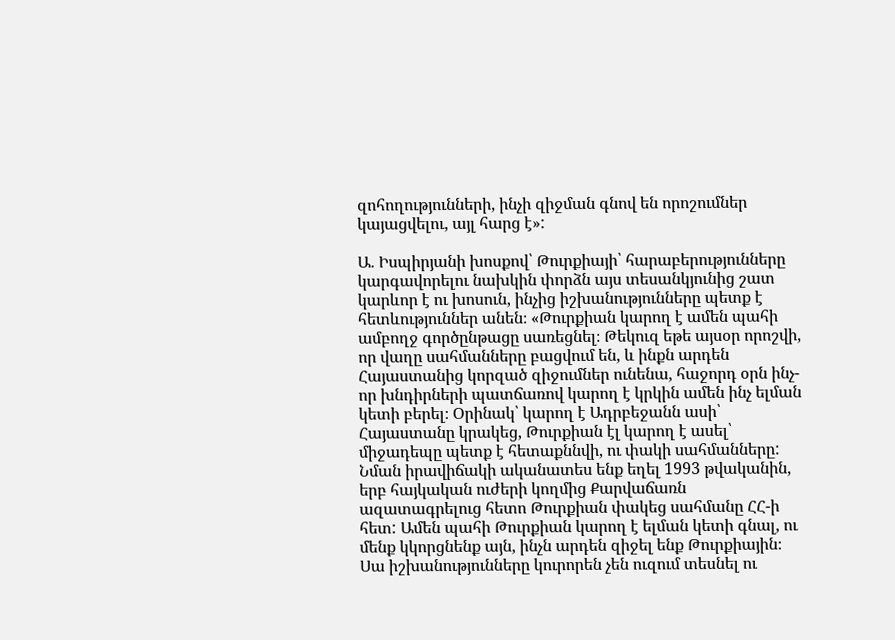զոհողությունների, ինչի զիջման գնով են որոշումներ կայացվելու, այլ հարց է»:

Ա. Իսպիրյանի խոսքով՝ Թուրքիայի՝ հարաբերությունները կարգավորելու նախկին փորձն այս տեսանկյունից շատ կարևոր է ու խոսուն, ինչից իշխանությունները պետք է հետևություններ անեն։ «Թուրքիան կարող է ամեն պահի ամբողջ գործընթացը սառեցնել։ Թեկուզ եթե այսօր որոշվի, որ վաղը սահմանները բացվում են, և ինքն արդեն Հայաստանից կորզած զիջումներ ունենա, հաջորդ օրն ինչ-որ խնդիրների պատճառով կարող է կրկին ամեն ինչ ելման կետի բերել։ Օրինակ՝ կարող է Ադրբեջանն ասի՝ Հայաստանը կրակեց, Թուրքիան էլ կարող է ասել՝ միջադեպը պետք է հետաքննվի, ու փակի սահմանները: Նման իրավիճակի ականատես ենք եղել 1993 թվականին, երբ հայկական ուժերի կողմից Քարվաճառն ազատագրելուց հետո Թուրքիան փակեց սահմանը ՀՀ-ի հետ: Ամեն պահի Թուրքիան կարող է ելման կետի գնալ, ու մենք կկորցնենք այն, ինչն արդեն զիջել ենք Թուրքիային։ Սա իշխանությունները կուրորեն չեն ուզում տեսնել ու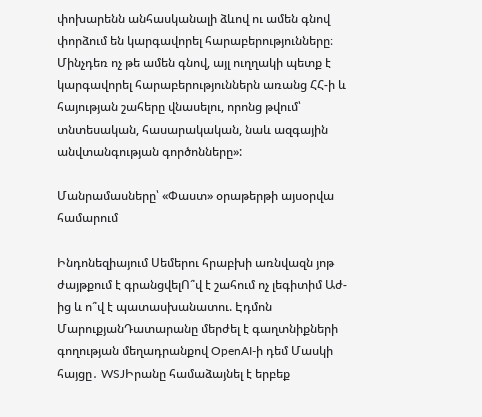փոխարենն անհասկանալի ձևով ու ամեն գնով փորձում են կարգավորել հարաբերությունները։ Մինչդեռ ոչ թե ամեն գնով, այլ ուղղակի պետք է կարգավորել հարաբերություններն առանց ՀՀ-ի և հայության շահերը վնասելու, որոնց թվում՝ տնտեսական, հասարակական, նաև ազգային անվտանգության գործոնները»:

Մանրամասները՝ «Փաստ» օրաթերթի այսօրվա համարում

Ինդոնեզիայում Սեմերու հրաբխի առնվազն յոթ ժայթքում է գրանցվելՈ՞վ է շահում ոչ լեգիտիմ Աժ-ից և ո՞վ է պատասխանատու. Էդմոն ՄարուքյանԴատարանը մերժել է գաղտնիքների գողության մեղադրանքով OpenAI-ի դեմ Մասկի հայցը․ WSJԻրանը համաձայնել է երբեք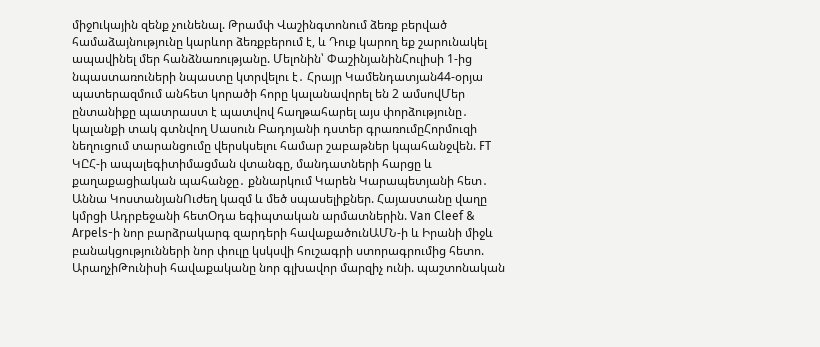միջnւկային զենք չունենալ. Թրամփ Վաշինգտոնում ձեռք բերված համաձայնությունը կարևոր ձեռքբերում է, և Դուք կարող եք շարունակել ապավինել մեր հանձնառությանը. Մելոնին՝ ՓաշինյանինՀուլիսի 1-ից նպաստառուների նպաստը կտրվելու է․ Հրայր Կամենդատյան44-օրյա պատերազմում անհետ կորածի հորը կալանավորել են 2 ամսովՄեր ընտանիքը պատրաստ է պատվով հաղթահարել այս փորձությունը․ կալանքի տակ գտնվող Սասուն Բադոյանի դստեր գրառումըՀորմուզի նեղուցում տարանցումը վերսկսելու համար շաբաթներ կպահանջվեն. FT ԿԸՀ-ի ապալեգիտիմացման վտանգը, մանդատների հարցը և քաղաքացիական պահանջը․ քննարկում Կարեն Կարապետյանի հետ․ Աննա ԿոստանյանՈւժեղ կազմ և մեծ սպասելիքներ. Հայաստանը վաղը կմրցի Ադրբեջանի հետՕդա եգիպտական արմատներին. Van Cleef & Arpels-ի նոր բարձրակարգ զարդերի հավաքածունԱՄՆ-ի և Իրանի միջև բանակցությունների նոր փուլը կսկսվի հուշագրի ստորագրումից հետո. ԱրաղչիԹունիսի հավաքականը նոր գլխավոր մարզիչ ունի. պաշտոնական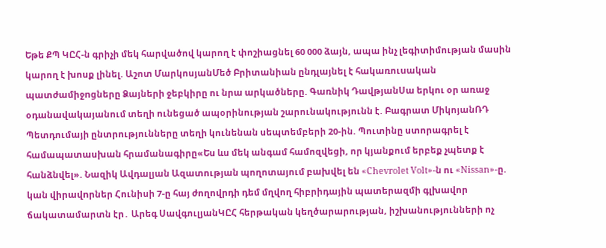Եթե ՔՊ ԿԸՀ-ն գրիչի մեկ հարվածով կարող է փոշիացնել 60 000 ձայն, ապա ինչ լեգիտիմության մասին կարող է խոսք լինել. Աշոտ ՄարկոսյանՄեծ Բրիտանիան ընդլայնել է հակառուuական պատժամիջnցները Ձայների ջեբկիրը ու նրա արկածները. Գառնիկ ԴավթյանՍա երկու օր առաջ օդանավակայանում տեղի ունեցած ապօրինության շարունակությունն է. Բագրատ ՄիկոյանՌԴ Պետդումայի ընտրությունները տեղի կունենան սեպտեմբերի 20-ին. Պուտինը ստորագրել է համապատասխան հրամանագիրը«Ես ևս մեկ անգամ համոզվեցի, որ կյանքում երբեք չպետք է հանձնվել». Նազիկ Ավդալյան Ազատության պողոտայում բախվել են «Chevrolet Volt»-ն ու «Nissan»-ը. կան վիրավnրներ Հունիսի 7-ը հայ ժողովրդի դեմ մղվող հիբրիդային պատերազմի գլխավոր ճակատամարտն էր․ Արեգ ՍավգուլյանԿԸՀ հերթական կեղծարարության, իշխանությունների ոչ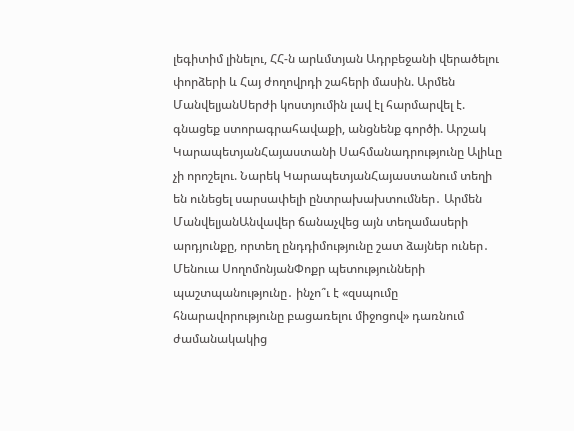լեգիտիմ լինելու, ՀՀ-ն արևմտյան Ադրբեջանի վերածելու փորձերի և Հայ ժողովրդի շահերի մասին. Արմեն ՄանվելյանՍերժի կոստյումին լավ էլ հարմարվել է. գնացեք ստորագրահավաքի, անցնենք գործի. Արշակ ԿարապետյանՀայաստանի Սահմանադրությունը Ալիևը չի որոշելու. Նարեկ ԿարապետյանՀայաստանում տեղի են ունեցել սարսափելի ընտրախախտումներ․ Արմեն ՄանվելյանԱնվավեր ճանաչվեց այն տեղամասերի արդյունքը, որտեղ ընդդիմությունը շատ ձայներ ուներ․ Մենուա ՍողոմոնյանՓոքր պետությունների պաշտպանությունը․ ինչո՞ւ է «զսպումը հնարավորությունը բացառելու միջոցով» դառնում ժամանակակից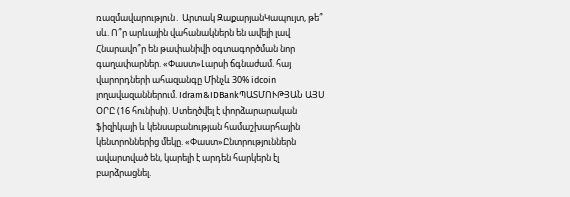ռազմավարություն․ Արտակ ԶաքարյանԿապույտ, թե՞ սև. Ո՞ր արևային վահանակներն են ավելի լավ Հնարավո՞ր են թափանիվի օգտագործման նոր գաղափարներ. «Փաստ»Լարսի ճգնաժամ. հայ վարորդների ահազանգը Մինչև 30% idcoin լողավազաններում. Idram&IDBankՊԱՏՄՈՒԹՅԱՆ ԱՅՍ ՕՐԸ (16 հունիսի). Ստեղծվել է փորձարարական ֆիզիկայի և կենսաբանության համաշխարհային կենտրոններից մեկը. «Փաստ»Ընտրություններն ավարտված են, կարելի է արդեն հարկերն էլ բարձրացնել.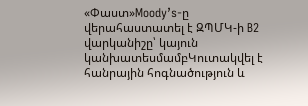«Փաստ»Moody’s-ը վերահաստատել է ԶՊՄԿ-ի B2 վարկանիշը՝ կայուն կանխատեսմամբԿուտակվել է հանրային հոգնածություն և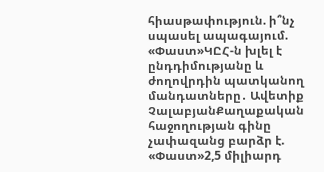հիասթափություն. ի՞նչ սպասել ապագայում. «Փաստ»ԿԸՀ-ն խլել է ընդդիմությանը և ժողովրդին պատկանող մանդատները․ Ավետիք ՉալաբյանՔաղաքական հաջողության գինը չափազանց բարձր է. «Փաստ»2,5 միլիարդ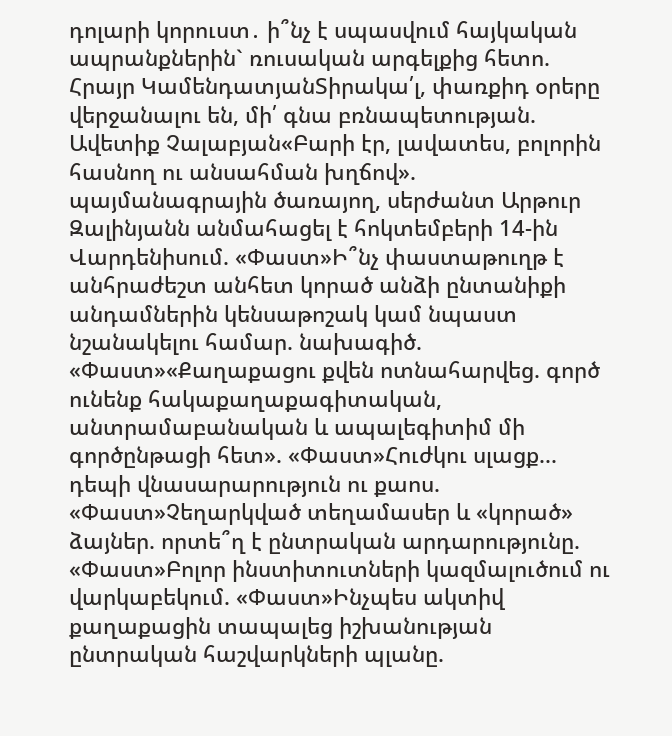դոլարի կորուստ․ ի՞նչ է սպասվում հայկական ապրանքներին` ռուսական արգելքից հետո. Հրայր ԿամենդատյանՏիրակա՛լ, փառքիդ օրերը վերջանալու են, մի՛ գնա բռնապետության. Ավետիք Չալաբյան«Բարի էր, լավատես, բոլորին հասնող ու անսահման խղճով». պայմանագրային ծառայող, սերժանտ Արթուր Զալինյանն անմահացել է հոկտեմբերի 14-ին Վարդենիսում. «Փաստ»Ի՞նչ փաստաթուղթ է անհրաժեշտ անհետ կորած անձի ընտանիքի անդամներին կենսաթոշակ կամ նպաստ նշանակելու համար. նախագիծ. «Փաստ»«Քաղաքացու քվեն ոտնահարվեց. գործ ունենք հակաքաղաքագիտական, անտրամաբանական և ապալեգիտիմ մի գործընթացի հետ». «Փաստ»Հուժկու սլացք... դեպի վնասարարություն ու քաոս. «Փաստ»Չեղարկված տեղամասեր և «կորած» ձայներ. որտե՞ղ է ընտրական արդարությունը. «Փաստ»Բոլոր ինստիտուտների կազմալուծում ու վարկաբեկում. «Փաստ»Ինչպես ակտիվ քաղաքացին տապալեց իշխանության ընտրական հաշվարկների պլանը.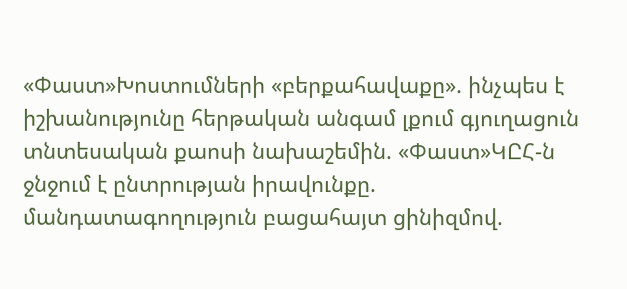«Փաստ»Խոստումների «բերքահավաքը». ինչպես է իշխանությունը հերթական անգամ լքում գյուղացուն տնտեսական քաոսի նախաշեմին. «Փաստ»ԿԸՀ-ն ջնջում է ընտրության իրավունքը. մանդատագողություն բացահայտ ցինիզմով.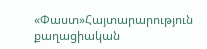«Փաստ»Հայտարարություն քաղացիական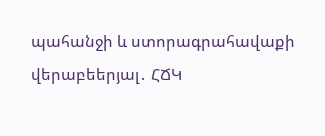պահանջի և ստորագրահավաքի վերաբեերյալ․ ՀՃԿ